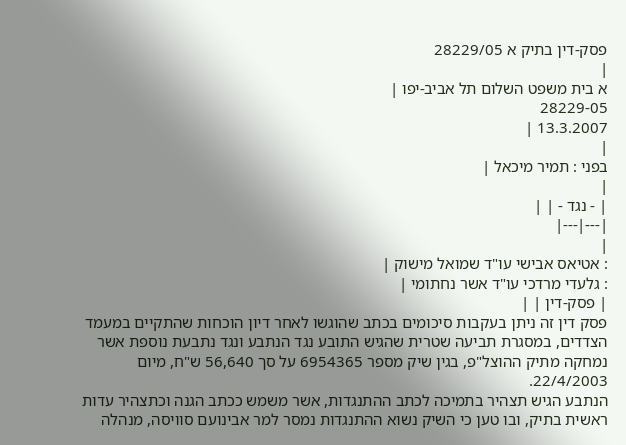פסק-דין בתיק א 28229/05
|
א בית משפט השלום תל אביב-יפו |
28229-05
13.3.2007 |
|
בפני : תמיר מיכאל |
|
| - נגד - | |
|---|---|
|
: אטיאס אבישי עו"ד שמואל מישוק |
: גלעדי מרדכי עו"ד אשר נחתומי |
| פסק-דין | |
פסק דין זה ניתן בעקבות סיכומים בכתב שהוגשו לאחר דיון הוכחות שהתקיים במעמד הצדדים, במסגרת תביעה שטרית שהגיש התובע נגד הנתבע ונגד נתבעת נוספת אשר נמחקה מתיק ההוצל"פ, בגין שיק מספר 6954365 על סך 56,640 ש"ח, מיום 22/4/2003.
הנתבע הגיש תצהיר בתמיכה לכתב ההתנגדות, אשר משמש ככתב הגנה וכתצהיר עדות ראשית בתיק, ובו טען כי השיק נשוא ההתנגדות נמסר למר אבינועם סוויסה, מנהלה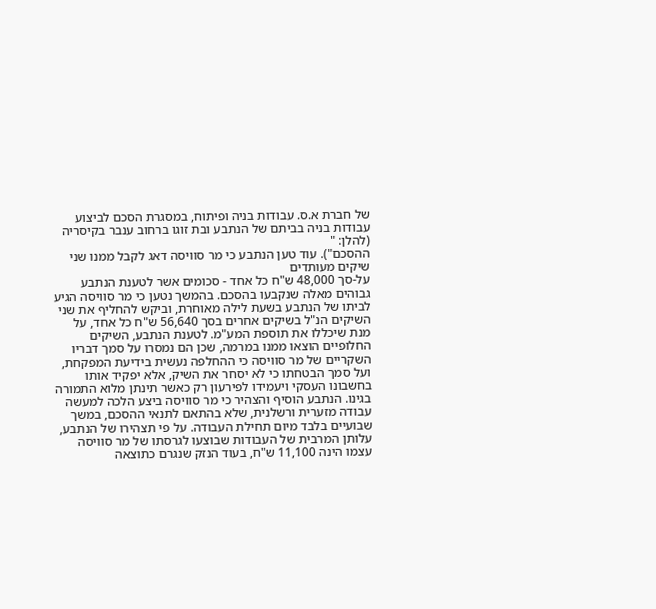של חברת א.ס. עבודות בניה ופיתוח, במסגרת הסכם לביצוע עבודות בניה בביתם של הנתבע ובת זוגו ברחוב ענבר בקיסריה (להלן: "
ההסכם"). עוד טען הנתבע כי מר סוויסה דאג לקבל ממנו שני שיקים מעותדים
על-סך 48,000 ש"ח כל אחד - סכומים אשר לטענת הנתבע גבוהים מאלה שנקבעו בהסכם. בהמשך נטען כי מר סוויסה הגיע לביתו של הנתבע בשעת לילה מאוחרת, וביקש להחליף את שני השיקים הנ"ל בשיקים אחרים בסך 56,640 ש"ח כל אחד, על מנת שיכללו את תוספת המע"מ. לטענת הנתבע, השיקים החלופיים הוצאו ממנו במרמה, שכן הם נמסרו על סמך דבריו השקריים של מר סוויסה כי ההחלפה נעשית בידיעת המפקחת, ועל סמך הבטחתו כי לא יסחר את השיק, אלא יפקיד אותו בחשבונו העסקי ויעמידו לפירעון רק כאשר תינתן מלוא התמורה בגינו. הנתבע הוסיף והצהיר כי מר סוויסה ביצע הלכה למעשה עבודה מזערית ורשלנית, שלא בהתאם לתנאי ההסכם, במשך שבועיים בלבד מיום תחילת העבודה. על פי תצהירו של הנתבע, עלותן המרבית של העבודות שבוצעו לגרסתו של מר סוויסה עצמו הינה 11,100 ש"ח, בעוד הנזק שנגרם כתוצאה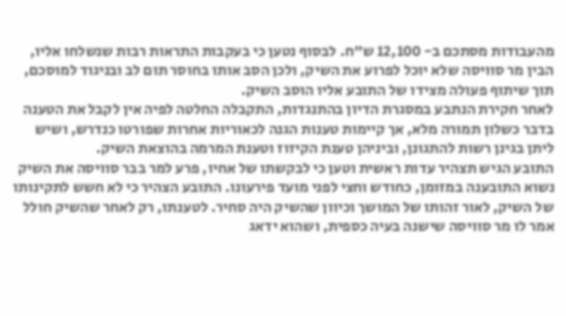מהעבודות מסתכם ב- 12,100 ש"ח. לבסוף נטען כי בעקבות התראות רבות שנשלחו אליו, הבין מר סוויסה שלא יוכל לפרוע את השיק, ולכן הסב אותו בחוסר תום לב ובניגוד למוסכם, תוך שיתוף פעולה מצידו של התובע אליו הוסב השיק.
לאחר חקירת הנתבע במסגרת הדיון בהתנגדות, התקבלה החלטה לפיה אין לקבל את הטענה בדבר כשלון תמורה מלא, אך קיימות טענות הגנה לכאוריות אחרות שפורטו כנדרש, ושיש ליתן בגינן רשות להתגונן, וביניהן טענת הקיזוז וטענת המרמה בהוצאת השיק.
התובע הגיש תצהיר עדות ראשית וטען כי לבקשתו של אחיו, פרע למר בבר סוויסה את השיק נשוא התובענה במזומן, כחודש וחצי לפני מועד פירעונו. התובע הצהיר כי לא חשש לתקינותו של השיק, לאור זהותו של המושך וכיוון שהשיק היה סחיר. לטענתו, רק לאחר שהשיק חולל אמר לו מר סוויסה שישנה בעיה כספית, ושהוא ידאג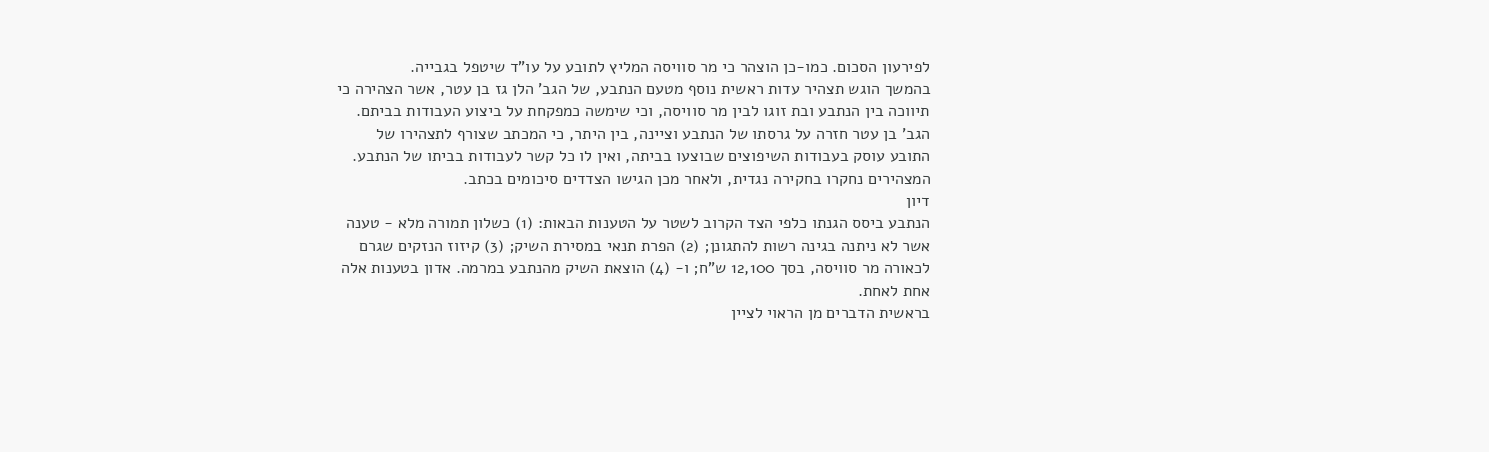לפירעון הסכום. כמו-כן הוצהר כי מר סוויסה המליץ לתובע על עו"ד שיטפל בגבייה.
בהמשך הוגש תצהיר עדות ראשית נוסף מטעם הנתבע, של הגב' הלן גז בן עטר, אשר הצהירה כי תיווכה בין הנתבע ובת זוגו לבין מר סוויסה, וכי שימשה כמפקחת על ביצוע העבודות בביתם. הגב' בן עטר חזרה על גרסתו של הנתבע וציינה, בין היתר, כי המכתב שצורף לתצהירו של התובע עוסק בעבודות השיפוצים שבוצעו בביתה, ואין לו כל קשר לעבודות בביתו של הנתבע.
המצהירים נחקרו בחקירה נגדית, ולאחר מכן הגישו הצדדים סיכומים בכתב.
דיון
הנתבע ביסס הגנתו כלפי הצד הקרוב לשטר על הטענות הבאות: (1) כשלון תמורה מלא - טענה אשר לא ניתנה בגינה רשות להתגונן; (2) הפרת תנאי במסירת השיק; (3) קיזוז הנזקים שגרם לכאורה מר סוויסה, בסך 12,100 ש"ח; ו- (4) הוצאת השיק מהנתבע במרמה. אדון בטענות אלה אחת לאחת.
בראשית הדברים מן הראוי לציין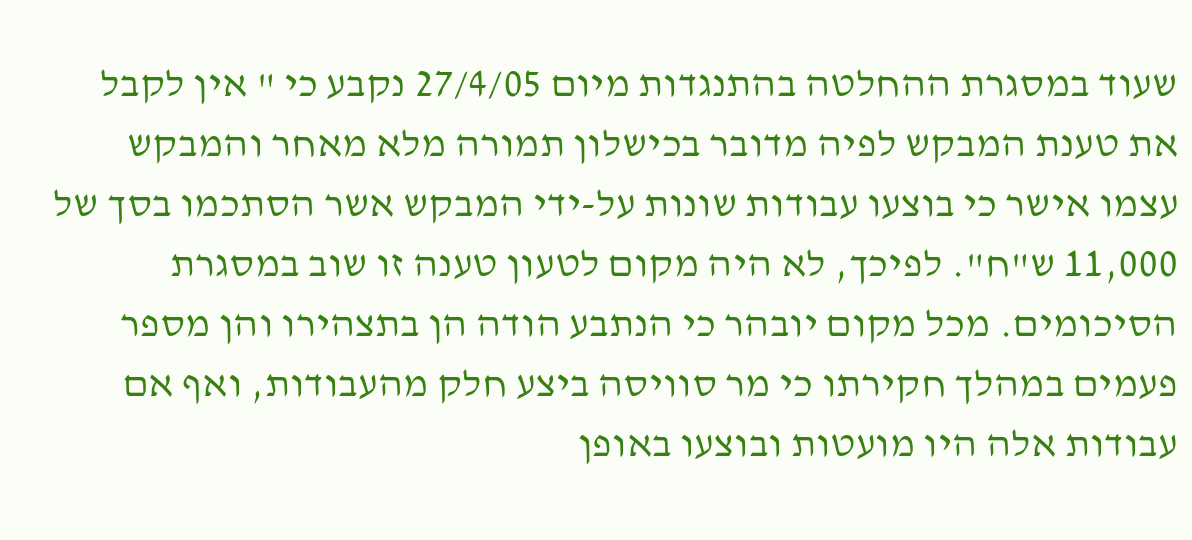שעוד במסגרת ההחלטה בהתנגדות מיום 27/4/05 נקבע כי " אין לקבל את טענת המבקש לפיה מדובר בכישלון תמורה מלא מאחר והמבקש עצמו אישר כי בוצעו עבודות שונות על-ידי המבקש אשר הסתכמו בסך של 11,000 ש"ח". לפיכך, לא היה מקום לטעון טענה זו שוב במסגרת הסיכומים. מכל מקום יובהר כי הנתבע הודה הן בתצהירו והן מספר פעמים במהלך חקירתו כי מר סוויסה ביצע חלק מהעבודות, ואף אם עבודות אלה היו מועטות ובוצעו באופן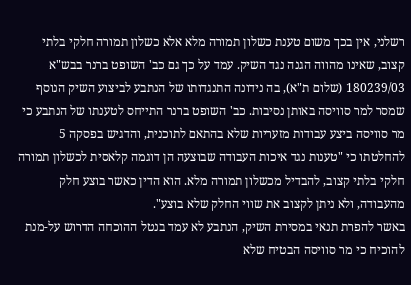רשלני, אין בכך משום טענת כשלון תמורה מלא אלא כשלון תמורה חלקי בלתי קצוב, שאינו מהווה הגנה נגד השיק. עמד על כך גם כב' השופט ברנר בבש"א 180239/03 (שלום ת"א), בה נידונה התנגדותו של הנתבע לביצוע השיק הנוסף שמסר למר סוויסה באותן נסיבות. כב' השופט ברנר התייחס לטענתו של הנתבע כי מר סוויסה ביצע עבודות מזעריות שלא בהתאם לתוכנית, והדגיש בפסקה 5 להחלטתו כי "טענות נגד איכות העבודה שבוצעה הן דוגמה קלאסית לכשלון תמורה חלקי בלתי קצוב, להבדיל מכשלון תמורה מלא. הוא הדין כאשר בוצע חלק מהעבודה, ולא ניתן לקצוב את שווי החלק שלא בוצע".
באשר להפרת תנאי במסירת השיק, הנתבע לא עמד בנטל ההוכחה הדרוש על-מנת להוכיח כי מר סוויסה הבטיח שלא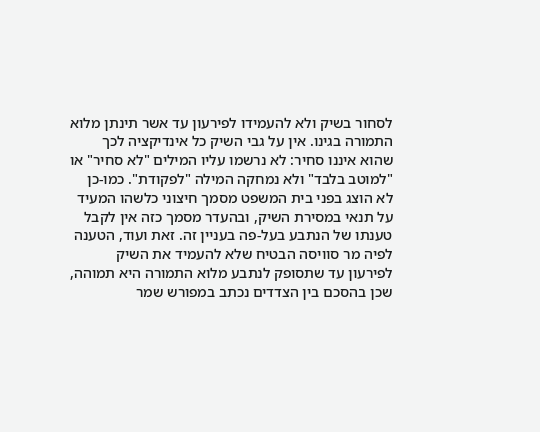לסחור בשיק ולא להעמידו לפירעון עד אשר תינתן מלוא התמורה בגינו. אין על גבי השיק כל אינדיקציה לכך שהוא איננו סחיר: לא נרשמו עליו המילים "לא סחיר" או "למוטב בלבד" ולא נמחקה המילה "לפקודת". כמו-כן לא הוצג בפני בית המשפט מסמך חיצוני כלשהו המעיד על תנאי במסירת השיק, ובהעדר מסמך כזה אין לקבל טענתו של הנתבע בעל-פה בעניין זה. זאת ועוד, הטענה לפיה מר סוויסה הבטיח שלא להעמיד את השיק לפירעון עד שתסופק לנתבע מלוא התמורה היא תמוהה, שכן בהסכם בין הצדדים נכתב במפורש שמר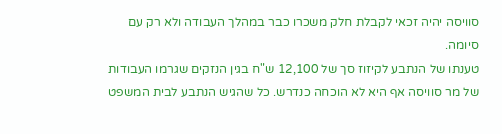סוויסה יהיה זכאי לקבלת חלק משכרו כבר במהלך העבודה ולא רק עם סיומה.
טענתו של הנתבע לקיזוז סך של 12,100 ש"ח בגין הנזקים שגרמו העבודות של מר סוויסה אף היא לא הוכחה כנדרש. כל שהגיש הנתבע לבית המשפט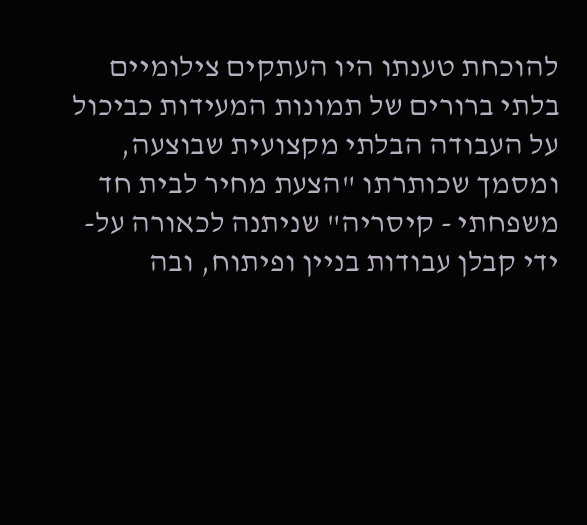להוכחת טענתו היו העתקים צילומיים בלתי ברורים של תמונות המעידות כביכול על העבודה הבלתי מקצועית שבוצעה, ומסמך שכותרתו "הצעת מחיר לבית חד משפחתי - קיסריה" שניתנה לכאורה על-ידי קבלן עבודות בניין ופיתוח, ובה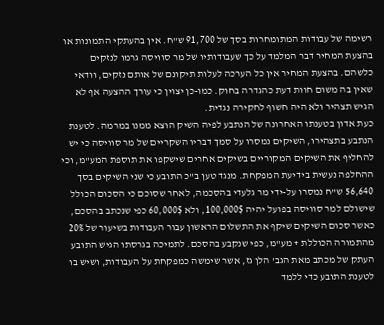רשימה של עבודות המתומחרות בסך של 91,700 ש"ח. אין בהעתקי התמונות או בהצעת המחיר דבר המלמד על כך שעבודותיו של מר סוויסה גרמו לנזקים כלשהם. בהצעת המחיר אין כל הערכה לעלות תיקונם של אותם נזקים, וודאי שאין בה משום חוות דעת כהגדרה בחוק. כמו-כן יצוין כי עורך ההצעה אף לא הגיש תצהיר ולא היה חשוף לחקירה נגדית.
כעת אדון בטענתו האחרונה של הנתבע לפיה השיק הוצא ממנו במרמה. לטענת הנתבע בתצהירו, השיקים נמסרו על סמך דבריו השקריים של מר סוויסה כי יש להחליף את השיקים המקוריים בשיקים אחרים שישקפו את תוספת המע"מ, וכי ההחלפה נעשית בידיעת המפקחת. מנגד טען ב"כ התובע כי שני השיקים בסך 56,640 ש"ח נמסרו על-ידי מר גלעדי בהסכמה, לאחר שסוכם כי הסכום הכולל שישולם למר סוויסה בפועל יהיה 100,000$, ולא 60,000$ כפי שנכתב בהסכם, כאשר סכום השיקים שיקף את התשלום הראשון עבור העבודות בשיעור של 20% מהתמורה הכוללת + מע"מ, כפי שנקבע בהסכם. לתמיכה בגרסתו הגיש התובע העתק של מכתב מאת הגב' הלן גז, אשר שימשה כמפקחת על העבודות, ושיש בו לטענת התובע כדי ללמד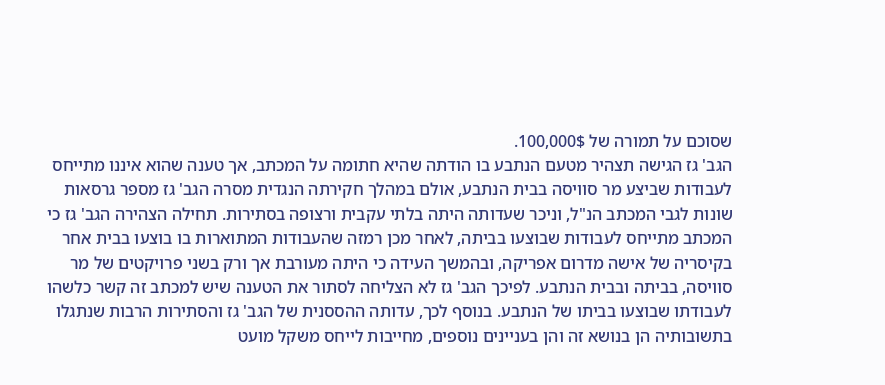שסוכם על תמורה של 100,000$.
הגב' גז הגישה תצהיר מטעם הנתבע בו הודתה שהיא חתומה על המכתב, אך טענה שהוא איננו מתייחס לעבודות שביצע מר סוויסה בבית הנתבע, אולם במהלך חקירתה הנגדית מסרה הגב' גז מספר גרסאות שונות לגבי המכתב הנ"ל, וניכר שעדותה היתה בלתי עקבית ורצופה בסתירות. תחילה הצהירה הגב' גז כי המכתב מתייחס לעבודות שבוצעו בביתה, לאחר מכן רמזה שהעבודות המתוארות בו בוצעו בבית אחר בקיסריה של אישה מדרום אפריקה, ובהמשך העידה כי היתה מעורבת אך ורק בשני פרויקטים של מר סוויסה, בביתה ובבית הנתבע. לפיכך הגב' גז לא הצליחה לסתור את הטענה שיש למכתב זה קשר כלשהו לעבודתו שבוצעו בביתו של הנתבע. בנוסף לכך, עדותה ההססנית של הגב' גז והסתירות הרבות שנתגלו בתשובותיה הן בנושא זה והן בעניינים נוספים, מחייבות לייחס משקל מועט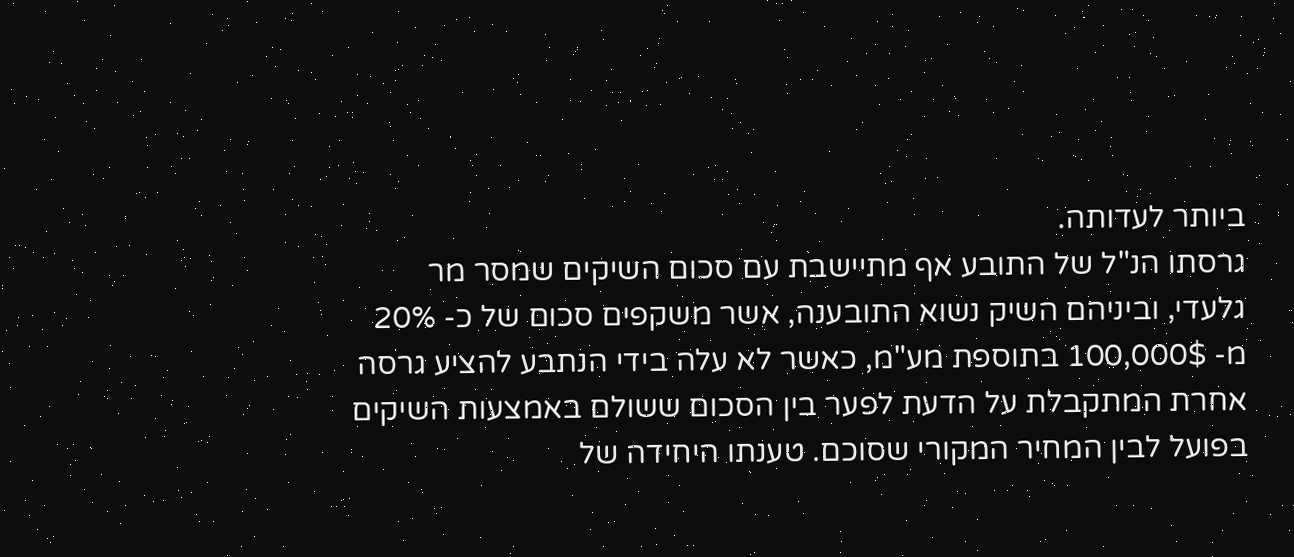ביותר לעדותה.
גרסתו הנ"ל של התובע אף מתיישבת עם סכום השיקים שמסר מר גלעדי, וביניהם השיק נשוא התובענה, אשר משקפים סכום של כ- 20% מ- 100,000$ בתוספת מע"מ, כאשר לא עלה בידי הנתבע להציע גרסה אחרת המתקבלת על הדעת לפער בין הסכום ששולם באמצעות השיקים בפועל לבין המחיר המקורי שסוכם. טענתו היחידה של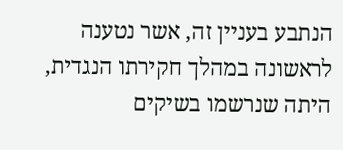הנתבע בעניין זה, אשר נטענה לראשונה במהלך חקירתו הנגדית, היתה שנרשמו בשיקים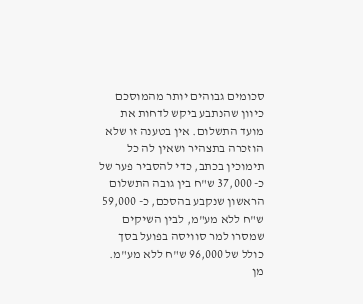סכומים גבוהים יותר מהמוסכם כיוון שהנתבע ביקש לדחות את מועד התשלום. אין בטענה זו שלא הוזכרה בתצהיר ושאין לה כל תימוכין בכתב, כדי להסביר פער של כ- 37,000 ש"ח בין גובה התשלום הראשון שנקבע בהסכם, כ- 59,000 ש"ח ללא מע"מ, לבין השיקים שמסרו למר סוויסה בפועל בסך כולל של 96,000 ש"ח ללא מע"מ.
מן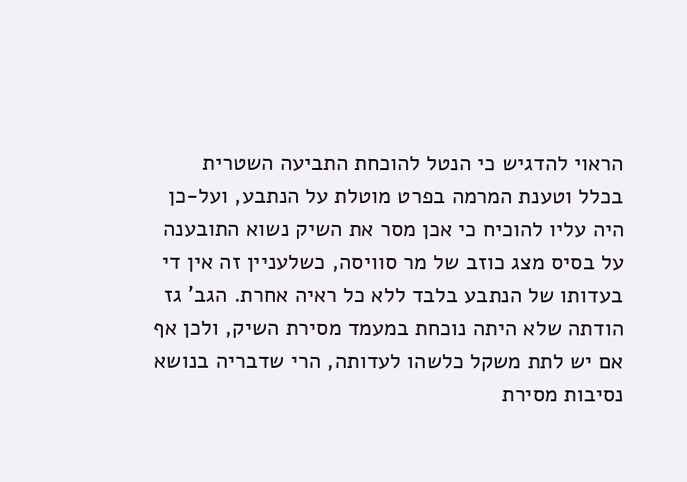הראוי להדגיש כי הנטל להוכחת התביעה השטרית בכלל וטענת המרמה בפרט מוטלת על הנתבע, ועל-כן היה עליו להוכיח כי אכן מסר את השיק נשוא התובענה על בסיס מצג כוזב של מר סוויסה, כשלעניין זה אין די בעדותו של הנתבע בלבד ללא כל ראיה אחרת. הגב' גז הודתה שלא היתה נוכחת במעמד מסירת השיק, ולכן אף אם יש לתת משקל כלשהו לעדותה, הרי שדבריה בנושא נסיבות מסירת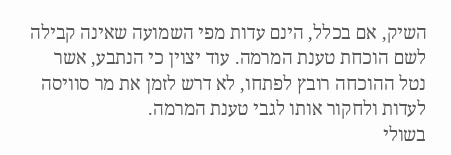השיק, אם בכלל, הינם עדות מפי השמועה שאינה קבילה לשם הוכחת טענת המרמה. עוד יצוין כי הנתבע, אשר נטל ההוכחה רובץ לפתחו, לא דרש לזמן את מר סוויסה לעדות ולחקור אותו לגבי טענת המרמה.
בשולי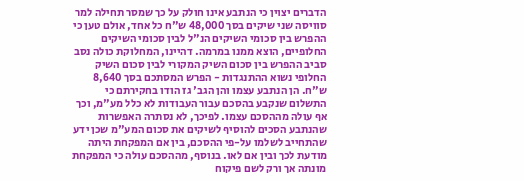הדברים יצוין כי הנתבע אינו חולק על כך שמסר תחילה למר סוויסה שני שיקים בסך 48,000 ש"ח כל אחד, אולם טען כי ההפרש בין סכומי השיקים הנ"ל לבין סכומי השיקים החלופיים, הוצא ממנו במרמה. דהיינו, המחלוקת כולה נסב סביב ההפרש בין סכום השיק המקורי לבין סכום השיק החלופי נשוא ההתנגדות - הפרש המסתכם בסך 8,640 ש"ח. הן הנתבע עצמו והן הגב' גז הודו בחקירתם כי התשלום שנקבע בהסכם עבור העבודות לא כלל מע"מ, וכך אף עולה מההסכם עצמו. לפיכך, לא נסתרה האפשרות שהנתבע הסכים להוסיף לשיקים את סכום המע"מ שכן ידע שהתחייב לשלמו על-פי ההסכם, בין אם המפקחת היתה מודעת לכך ובין אם לאו. בנוסף, מההסכם עולה כי המפקחת מונתה אך ורק לשם פיקוח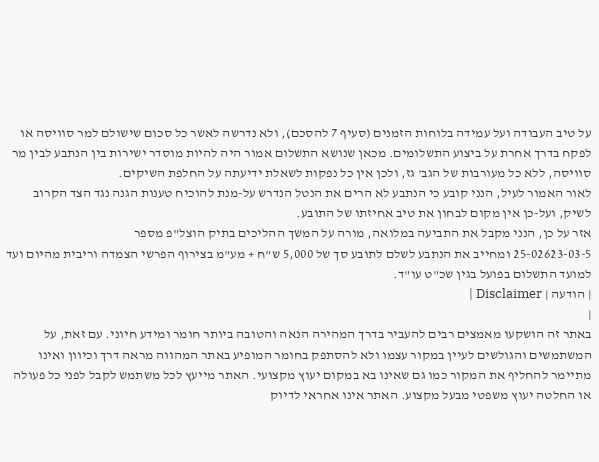על טיב העבודה ועל עמידה בלוחות הזמנים (סעיף 7 להסכם), ולא נדרשה לאשר כל סכום שישולם למר סוויסה או לפקח בדרך אחרת על ביצוע התשלומים. מכאן שנושא התשלום אמור היה להיות מוסדר ישירות בין הנתבע לבין מר סוויסה, ללא כל מעורבות של הגב' גז, ולכן אין כל נפקות לשאלת ידיעתה על החלפת השיקים.
לאור האמור לעיל, הנני קובע כי הנתבע לא הרים את הנטל הנדרש על-מנת להוכיח טענות הגנה נגד הצד הקרוב לשיק, ועל-כן אין מקום לבחון את טיב אחיזתו של התובע.
אזר על כן, הנני מקבל את התביעה במלואה, מורה על המשך ההליכים בתיק הוצל"פ מספר
25-02623-03-5 ומחייב את הנתבע לשלם לתובע סך של 5,000 ש"ח + מע"מ בצירוף הפרשי הצמדה וריבית מהיום ועד למועד התשלום בפועל בגין שכ"ט עו"ד.
| הודעה | Disclaimer |
|
באתר זה הושקעו מאמצים רבים להעביר בדרך המהירה הנאה והטובה ביותר חומר ומידע חיוני. עם זאת, על המשתמשים והגולשים לעיין במקור עצמו ולא להסתפק בחומר המופיע באתר המהווה מראה דרך וכיוון ואינו מתיימר להחליף את המקור כמו גם שאינו בא במקום יעוץ מקצועי. האתר מייעץ לכל משתמש לקבל לפני כל פעולה או החלטה יעוץ משפטי מבעל מקצוע. האתר אינו אחראי לדיוק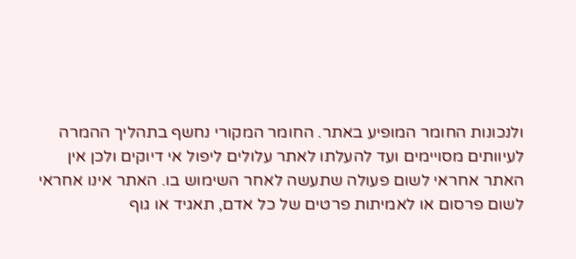ולנכונות החומר המופיע באתר. החומר המקורי נחשף בתהליך ההמרה לעיוותים מסויימים ועד להעלתו לאתר עלולים ליפול אי דיוקים ולכן אין האתר אחראי לשום פעולה שתעשה לאחר השימוש בו. האתר אינו אחראי לשום פרסום או לאמיתות פרטים של כל אדם, תאגיד או גוף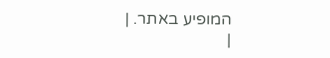המופיע באתר. |
|